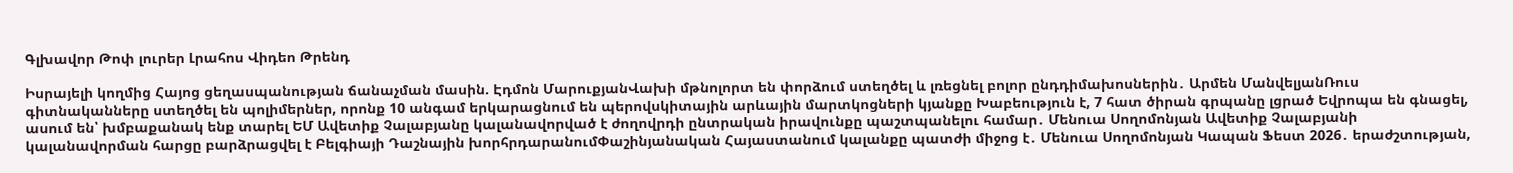Գլխավոր Թոփ լուրեր Լրահոս Վիդեո Թրենդ

Իսրայելի կողմից Հայոց ցեղասպանության ճանաչման մասին. Էդմոն ՄարուքյանՎախի մթնոլորտ են փորձում ստեղծել և լռեցնել բոլոր ընդդիմախոսներին․ Արմեն ՄանվելյանՌուս գիտնականները ստեղծել են պոլիմերներ, որոնք 10 անգամ երկարացնում են պերովսկիտային արևային մարտկոցների կյանքը Խաբեություն է, 7 հատ ծիրան գրպանը լցրած Եվրոպա են գնացել, ասում են՝ խմբաքանակ ենք տարել ԵՄ Ավետիք Չալաբյանը կալանավորված է ժողովրդի ընտրական իրավունքը պաշտպանելու համար․ Մենուա Սողոմոնյան Ավետիք Չալաբյանի կալանավորման հարցը բարձրացվել է Բելգիայի Դաշնային խորհրդարանումՓաշինյանական Հայաստանում կալանքը պատժի միջոց է․ Մենուա Սողոմոնյան Կապան Ֆեստ 2026․ երաժշտության,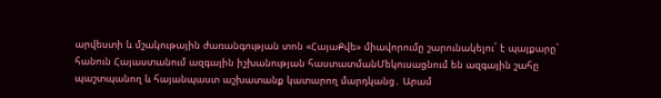արվեստի և մշակութային ժառանգության տոն «ՀայաՔվե» միավորումը շարունակելու´ է պայքարը` հանուն Հայաստանում ազգային իշխանության հաստատմանՄեկուսացնում են ազգային շահը պաշտպանող և հայանպաստ աշխատանք կատարող մարդկանց․ Արամ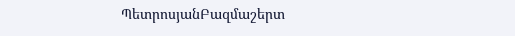ՊետրոսյանԲազմաշերտ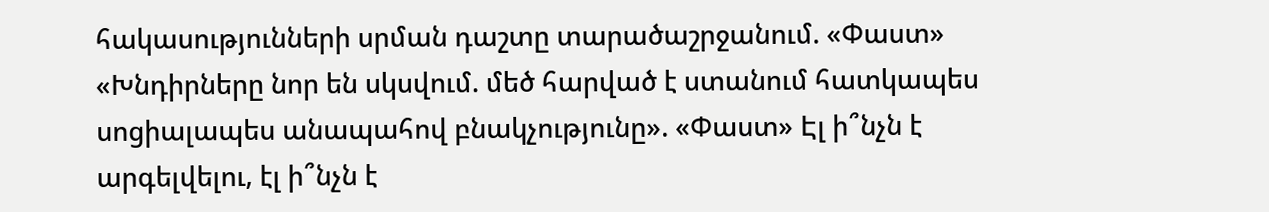հակասությունների սրման դաշտը տարածաշրջանում. «Փաստ» «Խնդիրները նոր են սկսվում. մեծ հարված է ստանում հատկապես սոցիալապես անապահով բնակչությունը». «Փաստ» Էլ ի՞նչն է արգելվելու, էլ ի՞նչն է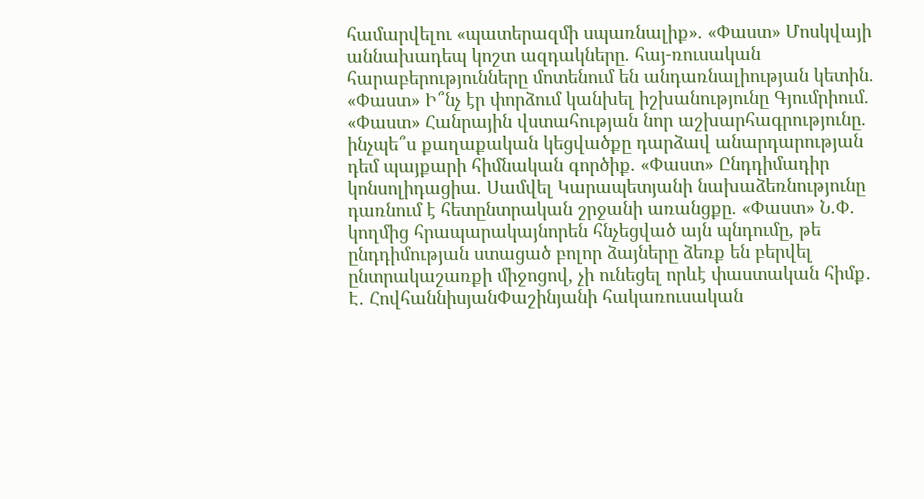համարվելու «պատերազմի սպառնալիք». «Փաստ» Մոսկվայի աննախադեպ կոշտ ազդակները. հայ-ռուսական հարաբերությունները մոտենում են անդառնալիության կետին. «Փաստ» Ի՞նչ էր փորձում կանխել իշխանությունը Գյումրիում. «Փաստ» Հանրային վստահության նոր աշխարհագրությունը. ինչպե՞ս քաղաքական կեցվածքը դարձավ անարդարության դեմ պայքարի հիմնական գործիք. «Փաստ» Ընդդիմադիր կոնսոլիդացիա. Սամվել Կարապետյանի նախաձեռնությունը դառնում է հետընտրական շրջանի առանցքը. «Փաստ» Ն.Փ. կողմից հրապարակայնորեն հնչեցված այն պնդումը, թե ընդդիմության ստացած բոլոր ձայները ձեռք են բերվել ընտրակաշառքի միջոցով, չի ունեցել որևէ փաստական հիմք․ Է․ ՀովհաննիսյանՓաշինյանի հակառուսական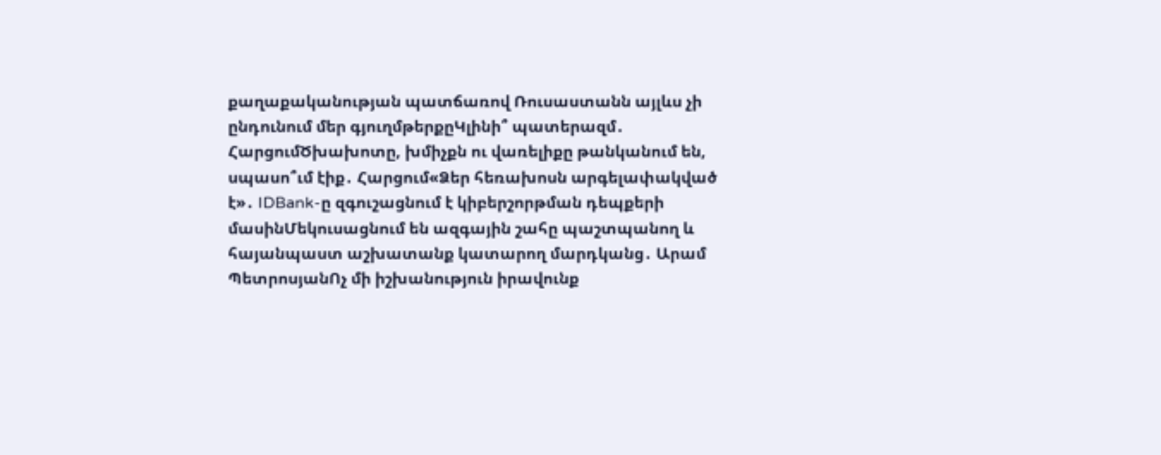քաղաքականության պատճառով Ռուսաստանն այլևս չի ընդունում մեր գյուղմթերքըԿլինի՞ պատերազմ․ ՀարցումԾխախոտը, խմիչքն ու վառելիքը թանկանում են, սպասո՞ւմ էիք․ Հարցում«Ձեր հեռախոսն արգելափակված է»․ IDBank-ը զգուշացնում է կիբերշորթման դեպքերի մասինՄեկուսացնում են ազգային շահը պաշտպանող և հայանպաստ աշխատանք կատարող մարդկանց․ Արամ ՊետրոսյանՈչ մի իշխանություն իրավունք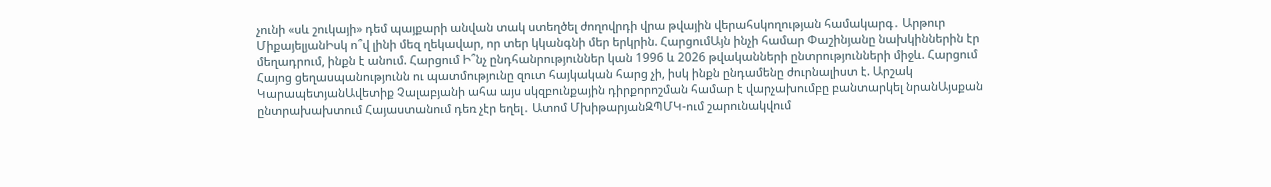չունի «սև շուկայի» դեմ պայքարի անվան տակ ստեղծել ժողովրդի վրա թվային վերահսկողության համակարգ․ Արթուր ՄիքայելյանԻսկ ո՞վ լինի մեզ ղեկավար, որ տեր կկանգնի մեր երկրին. ՀարցումԱյն ինչի համար Փաշինյանը նախկիններին էր մեղադրում, ինքն է անում. Հարցում Ի՞նչ ընդհանրություններ կան 1996 և 2026 թվականների ընտրությունների միջև. Հարցում Հայոց ցեղասպանությունն ու պատմությունը զուտ հայկական հարց չի, իսկ ինքն ընդամենը ժուրնալիստ է. Արշակ ԿարապետյանԱվետիք Չալաբյանի ահա այս սկզբունքային դիրքորոշման համար է վարչախումբը բանտարկել նրանԱյսքան ընտրախախտում Հայաստանում դեռ չէր եղել․ Ատոմ ՄխիթարյանԶՊՄԿ-ում շարունակվում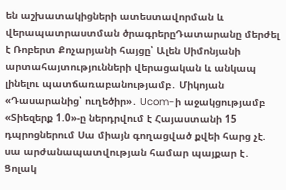են աշխատակիցների ատեստավորման և վերապատրաստման ծրագրերըԴատարանը մերժել է Ռոբերտ Քոչարյանի հայցը՝ Ալեն Սիմոնյանի արտահայտությունների վերացական և անկապ լինելու պատճառաբանությամբ․ Միկոյան «Դասարանից՝ ուղեծիր»․ Ucom-ի աջակցությամբ «Տիեզերք 1.0»-ը ներդրվում է Հայաստանի 15 դպրոցներում Սա միայն գողացված քվեի հարց չէ. սա արժանապատվության համար պայքար է․ Ցոլակ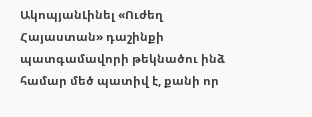ԱկոպյանԼինել «Ուժեղ Հայաստան» դաշինքի պատգամավորի թեկնածու ինձ համար մեծ պատիվ է, քանի որ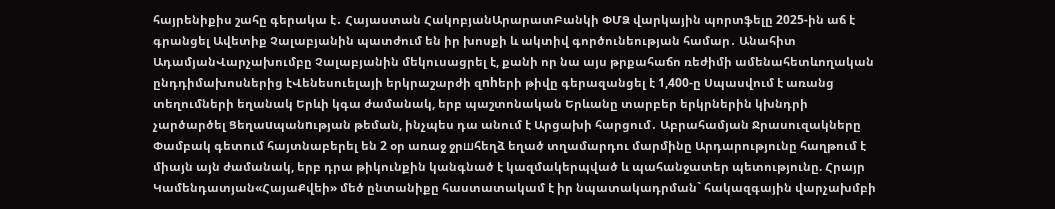հայրենիքիս շահը գերակա է․ Հայաստան ՀակոբյանԱրարատԲանկի ՓՄՁ վարկային պորտֆելը 2025-ին աճ է գրանցել Ավետիք Չալաբյանին պատժում են իր խոսքի և ակտիվ գործունեության համար․ Անահիտ ԱդամյանՎարչախումբը Չալաբյանին մեկուսացրել է, քանի որ նա այս թրքահաճո ռեժիմի ամենահետևողական ընդդիմախոսներից էՎենեսուելայի երկրաշարժի զnhերի թիվը գերազանցել է 1,400-ը Սպասվում է առանց տեղումների եղանակ Երևի կգա ժամանակ, երբ պաշտոնական Երևանը տարբեր երկրներին կխնդրի չարծարծել Ցեղաuպանnւթյան թեման, ինչպես դա անում է Արցախի հարցում․ Աբրահամյան Ջրասուզակները Փամբակ գետում հայտնաբերել են 2 օր առաջ ջրшհեղձ եղած տղամարդու մարմինը Արդարությունը հաղթում է միայն այն ժամանակ, երբ դրա թիկունքին կանգնած է կազմակերպված և պահանջատեր պետությունը. Հրայր Կամենդատյան«ՀայաՔվեի» մեծ ընտանիքը հաստատակամ է իր նպատակադրման` հակազգային վարչախմբի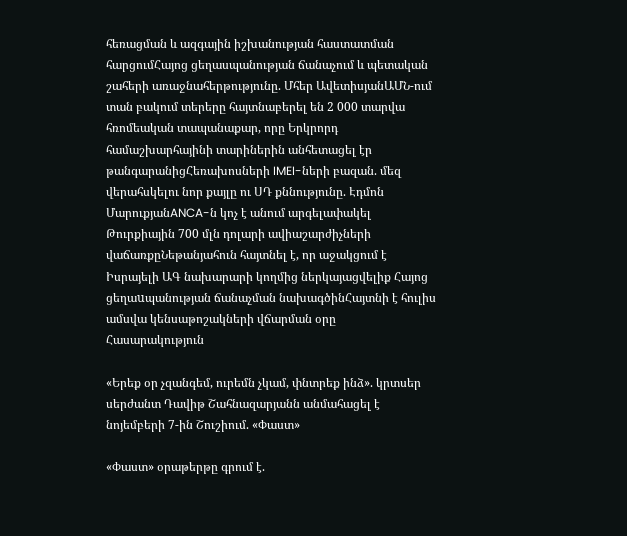հեռացման և ազգային իշխանության հաստատման հարցումՀայոց ցեղասպանության ճանաչում և պետական շահերի առաջնահերթությունը. Մհեր ԱվետիսյանԱՄՆ-ում տան բակում տերերը հայտնաբերել են 2 000 տարվա հռոմեական տապանաքար, որը Երկրորդ համաշխարհայինի տարիներին անհետացել էր թանգարանիցՀեռախոսների IMEI-ների բազան. մեզ վերահսկելու նոր քայլը ու ՍԴ քննությունը. Էդմոն ՄարուքյանANCA-ն կոչ է անում արգելափակել Թուրքիային 700 մլն դոլարի ավիաշարժիչների վաճառքըՆեթանյահուն հայտնել է, որ աջակցում է Իսրայելի ԱԳ նախարարի կողմից ներկայացվելիք Հայոց ցեղաuպանության ճանաչման նախագծինՀայտնի է հուլիս ամսվա կենսաթոշակների վճարման օրը
Հասարակություն

«Երեք օր չզանգեմ, ուրեմն չկամ, փնտրեք ինձ». կրտսեր սերժանտ Դավիթ Շահնազարյանն անմահացել է նոյեմբերի 7-ին Շուշիում. «Փաստ»

«Փաստ» օրաթերթը գրում է.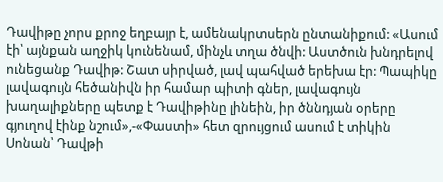Դավիթը չորս քրոջ եղբայր է, ամենակրտսերն ընտանիքում: «Ասում էի՝ այնքան աղջիկ կունենամ, մինչև տղա ծնվի: Աստծուն խնդրելով ունեցանք Դավիթ: Շատ սիրված, լավ պահված երեխա էր: Պապիկը լավագույն հեծանիվն իր համար պիտի գներ, լավագույն խաղալիքները պետք է Դավիթինը լինեին, իր ծննդյան օրերը գյուղով էինք նշում»,-«Փաստի» հետ զրույցում ասում է տիկին Սոնան՝ Դավթի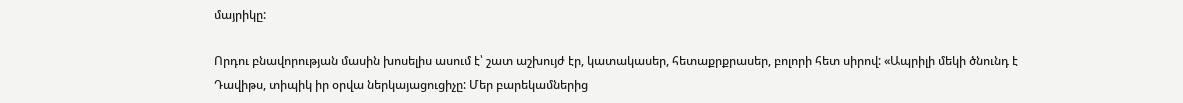մայրիկը:

Որդու բնավորության մասին խոսելիս ասում է՝ շատ աշխույժ էր, կատակասեր, հետաքրքրասեր, բոլորի հետ սիրով: «Ապրիլի մեկի ծնունդ է Դավիթս, տիպիկ իր օրվա ներկայացուցիչը: Մեր բարեկամներից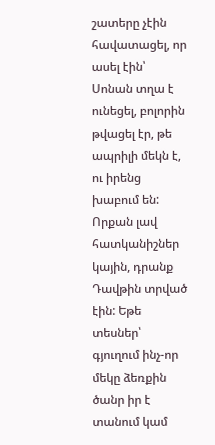շատերը չէին հավատացել, որ ասել էին՝ Սոնան տղա է ունեցել, բոլորին թվացել էր, թե ապրիլի մեկն է, ու իրենց խաբում են: Որքան լավ հատկանիշներ կային, դրանք Դավթին տրված էին: Եթե տեսներ՝ գյուղում ինչ-որ մեկը ձեռքին ծանր իր է տանում կամ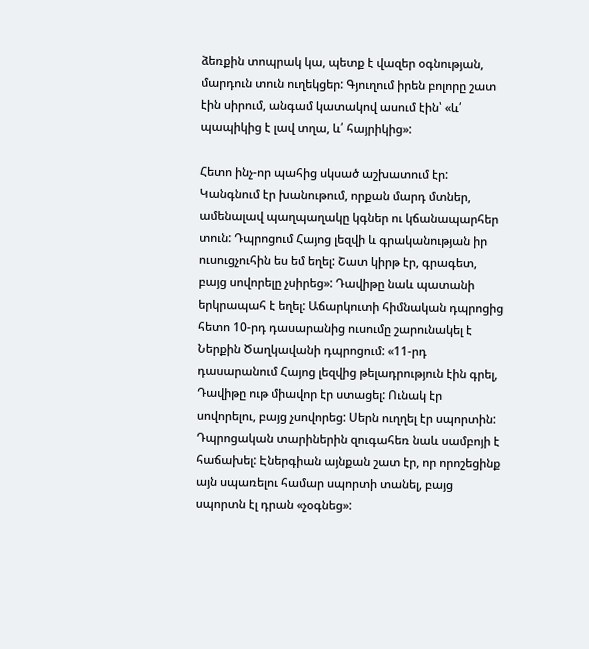ձեռքին տոպրակ կա, պետք է վազեր օգնության, մարդուն տուն ուղեկցեր: Գյուղում իրեն բոլորը շատ էին սիրում, անգամ կատակով ասում էին՝ «և՛ պապիկից է լավ տղա, և՛ հայրիկից»:

Հետո ինչ-որ պահից սկսած աշխատում էր: Կանգնում էր խանութում, որքան մարդ մտներ, ամենալավ պաղպաղակը կգներ ու կճանապարհեր տուն: Դպրոցում Հայոց լեզվի և գրականության իր ուսուցչուհին ես եմ եղել: Շատ կիրթ էր, գրագետ, բայց սովորելը չսիրեց»: Դավիթը նաև պատանի երկրապահ է եղել: Աճարկուտի հիմնական դպրոցից հետո 10-րդ դասարանից ուսումը շարունակել է Ներքին Ծաղկավանի դպրոցում: «11-րդ դասարանում Հայոց լեզվից թելադրություն էին գրել, Դավիթը ութ միավոր էր ստացել: Ունակ էր սովորելու, բայց չսովորեց: Սերն ուղղել էր սպորտին: Դպրոցական տարիներին զուգահեռ նաև սամբոյի է հաճախել: Էներգիան այնքան շատ էր, որ որոշեցինք այն սպառելու համար սպորտի տանել, բայց սպորտն էլ դրան «չօգնեց»: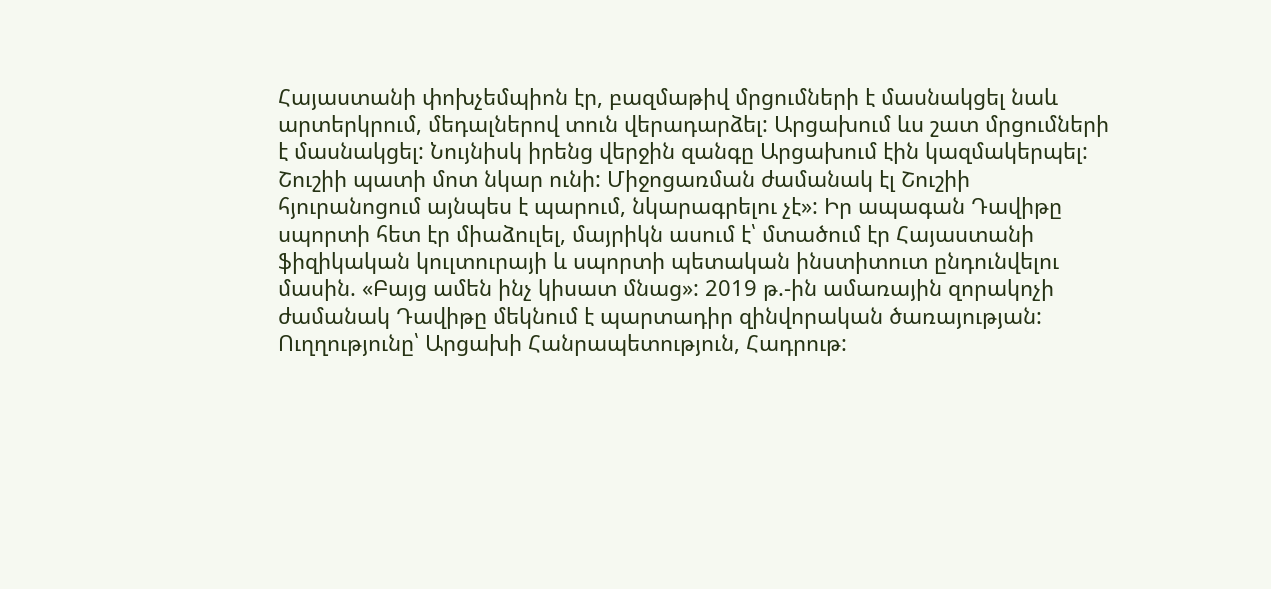Հայաստանի փոխչեմպիոն էր, բազմաթիվ մրցումների է մասնակցել նաև արտերկրում, մեդալներով տուն վերադարձել: Արցախում ևս շատ մրցումների է մասնակցել: Նույնիսկ իրենց վերջին զանգը Արցախում էին կազմակերպել: Շուշիի պատի մոտ նկար ունի: Միջոցառման ժամանակ էլ Շուշիի հյուրանոցում այնպես է պարում, նկարագրելու չէ»: Իր ապագան Դավիթը սպորտի հետ էր միաձուլել, մայրիկն ասում է՝ մտածում էր Հայաստանի ֆիզիկական կուլտուրայի և սպորտի պետական ինստիտուտ ընդունվելու մասին. «Բայց ամեն ինչ կիսատ մնաց»: 2019 թ.-ին ամառային զորակոչի ժամանակ Դավիթը մեկնում է պարտադիր զինվորական ծառայության: Ուղղությունը՝ Արցախի Հանրապետություն, Հադրութ: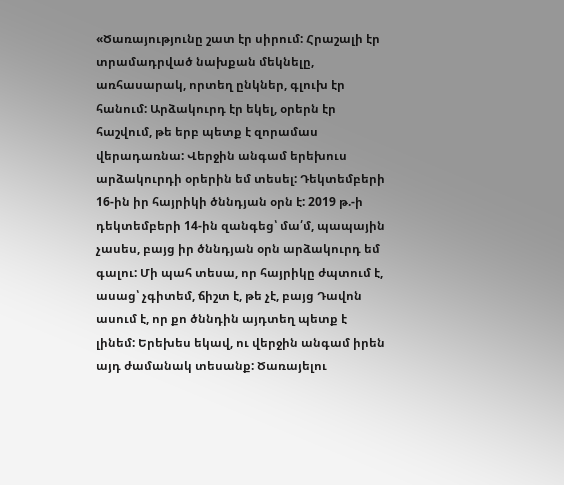«Ծառայությունը շատ էր սիրում: Հրաշալի էր տրամադրված նախքան մեկնելը, առհասարակ, որտեղ ընկներ, գլուխ էր հանում: Արձակուրդ էր եկել, օրերն էր հաշվում, թե երբ պետք է զորամաս վերադառնա: Վերջին անգամ երեխուս արձակուրդի օրերին եմ տեսել: Դեկտեմբերի 16-ին իր հայրիկի ծննդյան օրն է: 2019 թ.-ի դեկտեմբերի 14-ին զանգեց՝ մա՛մ, պապային չասես, բայց իր ծննդյան օրն արձակուրդ եմ գալու: Մի պահ տեսա, որ հայրիկը ժպտում է, ասաց՝ չգիտեմ, ճիշտ է, թե չէ, բայց Դավոն ասում է, որ քո ծննդին այդտեղ պետք է լինեմ: Երեխես եկավ, ու վերջին անգամ իրեն այդ ժամանակ տեսանք: Ծառայելու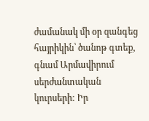ժամանակ մի օր զանգեց հայրիկին՝ ծանոթ գտեք, գնամ Արմավիրում սերժանտական կուրսերի: Իր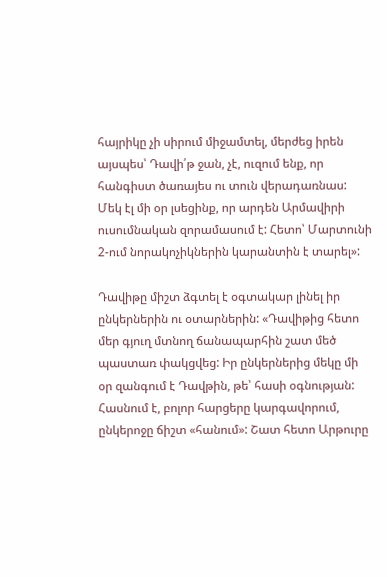հայրիկը չի սիրում միջամտել, մերժեց իրեն այսպես՝ Դավի՛թ ջան, չէ, ուզում ենք, որ հանգիստ ծառայես ու տուն վերադառնաս: Մեկ էլ մի օր լսեցինք, որ արդեն Արմավիրի ուսումնական զորամասում է: Հետո՝ Մարտունի 2-ում նորակոչիկներին կարանտին է տարել»:

Դավիթը միշտ ձգտել է օգտակար լինել իր ընկերներին ու օտարներին: «Դավիթից հետո մեր գյուղ մտնող ճանապարհին շատ մեծ պաստառ փակցվեց: Իր ընկերներից մեկը մի օր զանգում է Դավթին, թե՝ հասի օգնության: Հասնում է, բոլոր հարցերը կարգավորում, ընկերոջը ճիշտ «հանում»: Շատ հետո Արթուրը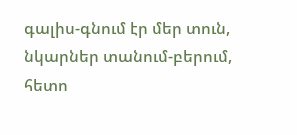գալիս-գնում էր մեր տուն, նկարներ տանում-բերում, հետո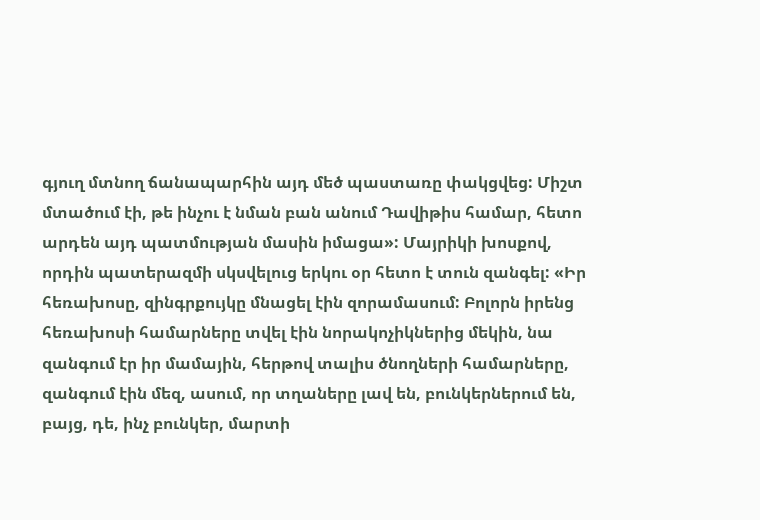գյուղ մտնող ճանապարհին այդ մեծ պաստառը փակցվեց: Միշտ մտածում էի, թե ինչու է նման բան անում Դավիթիս համար, հետո արդեն այդ պատմության մասին իմացա»: Մայրիկի խոսքով, որդին պատերազմի սկսվելուց երկու օր հետո է տուն զանգել: «Իր հեռախոսը, զինգրքույկը մնացել էին զորամասում: Բոլորն իրենց հեռախոսի համարները տվել էին նորակոչիկներից մեկին, նա զանգում էր իր մամային, հերթով տալիս ծնողների համարները, զանգում էին մեզ, ասում, որ տղաները լավ են, բունկերներում են, բայց, դե, ինչ բունկեր, մարտի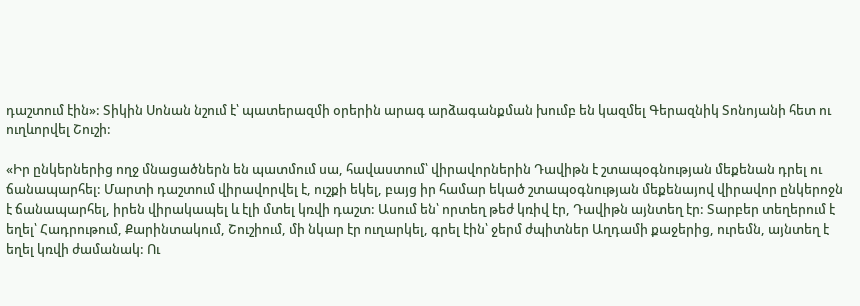դաշտում էին»: Տիկին Սոնան նշում է՝ պատերազմի օրերին արագ արձագանքման խումբ են կազմել Գերազնիկ Տոնոյանի հետ ու ուղևորվել Շուշի:

«Իր ընկերներից ողջ մնացածներն են պատմում սա, հավաստում՝ վիրավորներին Դավիթն է շտապօգնության մեքենան դրել ու ճանապարհել: Մարտի դաշտում վիրավորվել է, ուշքի եկել, բայց իր համար եկած շտապօգնության մեքենայով վիրավոր ընկերոջն է ճանապարհել, իրեն վիրակապել և էլի մտել կռվի դաշտ: Ասում են՝ որտեղ թեժ կռիվ էր, Դավիթն այնտեղ էր: Տարբեր տեղերում է եղել՝ Հադրութում, Քարինտակում, Շուշիում, մի նկար էր ուղարկել, գրել էին՝ ջերմ ժպիտներ Աղդամի քաջերից, ուրեմն, այնտեղ է եղել կռվի ժամանակ: Ու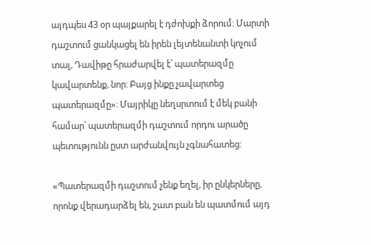այդպես 43 օր պայքարել է դժոխքի ձորում: Մարտի դաշտում ցանկացել են իրեն լեյտենանտի կոչում տալ, Դավիթը հրաժարվել է՝ պատերազմը կավարտենք, նոր: Բայց ինքը չավարտեց պատերազմը»: Մայրիկը նեղսրտում է մեկ բանի համար՝ պատերազմի դաշտում որդու արածը պետությունն ըստ արժանվույն չգնահատեց:

«Պատերազմի դաշտում չենք եղել, իր ընկերները, որոնք վերադարձել են, շատ բան են պատմում այդ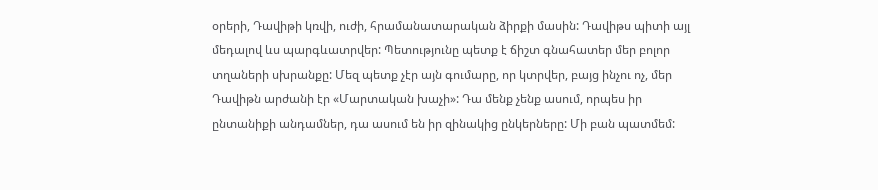օրերի, Դավիթի կռվի, ուժի, հրամանատարական ձիրքի մասին: Դավիթս պիտի այլ մեդալով ևս պարգևատրվեր: Պետությունը պետք է ճիշտ գնահատեր մեր բոլոր տղաների սխրանքը: Մեզ պետք չէր այն գումարը, որ կտրվեր, բայց ինչու ոչ, մեր Դավիթն արժանի էր «Մարտական խաչի»: Դա մենք չենք ասում, որպես իր ընտանիքի անդամներ, դա ասում են իր զինակից ընկերները: Մի բան պատմեմ: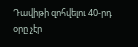Դավիթի զոհվելու 40-րդ օրը չէր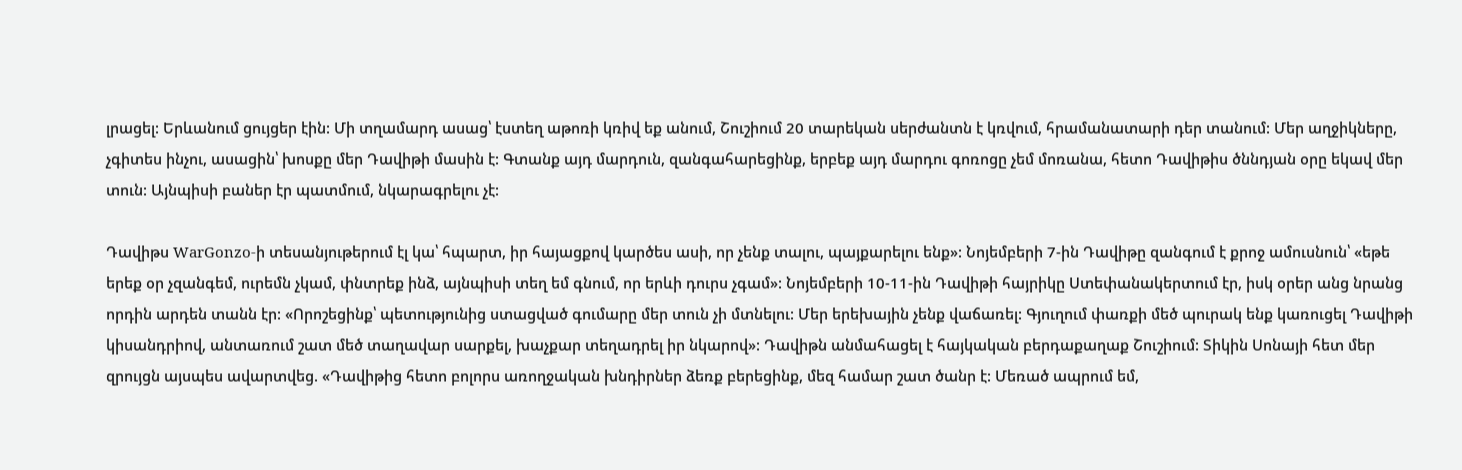լրացել: Երևանում ցույցեր էին: Մի տղամարդ ասաց՝ էստեղ աթոռի կռիվ եք անում, Շուշիում 20 տարեկան սերժանտն է կռվում, հրամանատարի դեր տանում: Մեր աղջիկները, չգիտես ինչու, ասացին՝ խոսքը մեր Դավիթի մասին է: Գտանք այդ մարդուն, զանգահարեցինք, երբեք այդ մարդու գոռոցը չեմ մոռանա, հետո Դավիթիս ծննդյան օրը եկավ մեր տուն: Այնպիսի բաներ էր պատմում, նկարագրելու չէ:

Դավիթս WarGonzo-ի տեսանյութերում էլ կա՝ հպարտ, իր հայացքով կարծես ասի, որ չենք տալու, պայքարելու ենք»: Նոյեմբերի 7-ին Դավիթը զանգում է քրոջ ամուսնուն՝ «եթե երեք օր չզանգեմ, ուրեմն չկամ, փնտրեք ինձ, այնպիսի տեղ եմ գնում, որ երևի դուրս չգամ»: Նոյեմբերի 10-11-ին Դավիթի հայրիկը Ստեփանակերտում էր, իսկ օրեր անց նրանց որդին արդեն տանն էր: «Որոշեցինք՝ պետությունից ստացված գումարը մեր տուն չի մտնելու: Մեր երեխային չենք վաճառել: Գյուղում փառքի մեծ պուրակ ենք կառուցել Դավիթի կիսանդրիով, անտառում շատ մեծ տաղավար սարքել, խաչքար տեղադրել իր նկարով»: Դավիթն անմահացել է հայկական բերդաքաղաք Շուշիում: Տիկին Սոնայի հետ մեր զրույցն այսպես ավարտվեց. «Դավիթից հետո բոլորս առողջական խնդիրներ ձեռք բերեցինք, մեզ համար շատ ծանր է: Մեռած ապրում եմ,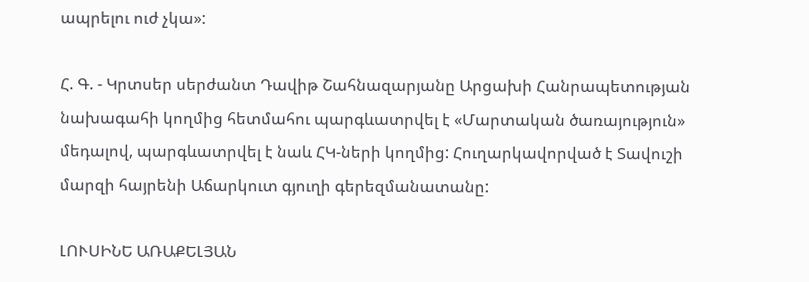ապրելու ուժ չկա»:

Հ. Գ. - Կրտսեր սերժանտ Դավիթ Շահնազարյանը Արցախի Հանրապետության նախագահի կողմից հետմահու պարգևատրվել է «Մարտական ծառայություն» մեդալով, պարգևատրվել է նաև ՀԿ-ների կողմից: Հուղարկավորված է Տավուշի մարզի հայրենի Աճարկուտ գյուղի գերեզմանատանը:

ԼՈՒՍԻՆԵ ԱՌԱՔԵԼՅԱՆ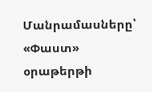Մանրամասները՝ «Փաստ» օրաթերթի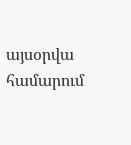այսօրվա համարում